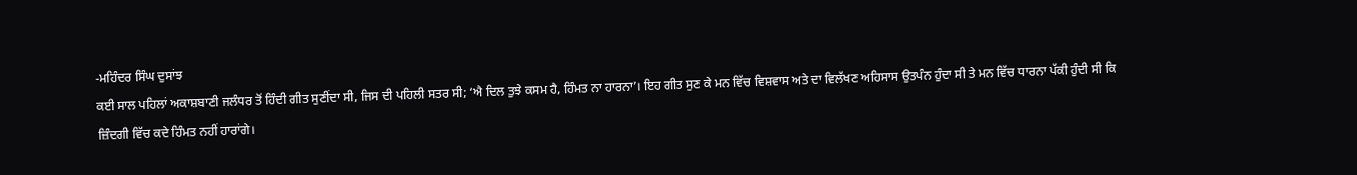-ਮਹਿੰਦਰ ਸਿੰਘ ਦੁਸਾਂਝ
ਕਈ ਸਾਲ ਪਹਿਲਾਂ ਅਕਾਸ਼ਬਾਣੀ ਜਲੰਧਰ ਤੋਂ ਹਿੰਦੀ ਗੀਤ ਸੁਣੀਂਦਾ ਸੀ, ਜਿਸ ਦੀ ਪਹਿਲੀ ਸਤਰ ਸੀ; ‘ਐ ਦਿਲ ਤੁਝੇ ਕਸਮ ਹੈ, ਹਿੰਮਤ ਨਾ ਹਾਰਨਾ’। ਇਹ ਗੀਤ ਸੁਣ ਕੇ ਮਨ ਵਿੱਚ ਵਿਸ਼ਵਾਸ ਅਤੇ ਦਾ ਵਿਲੱਖਣ ਅਹਿਸਾਸ ਉਤਪੰਨ ਹੁੰਦਾ ਸੀ ਤੇ ਮਨ ਵਿੱਚ ਧਾਰਨਾ ਪੱਕੀ ਹੁੰਦੀ ਸੀ ਕਿ ਜ਼ਿੰਦਗੀ ਵਿੱਚ ਕਦੇ ਹਿੰਮਤ ਨਹੀਂ ਹਾਰਾਂਗੇ।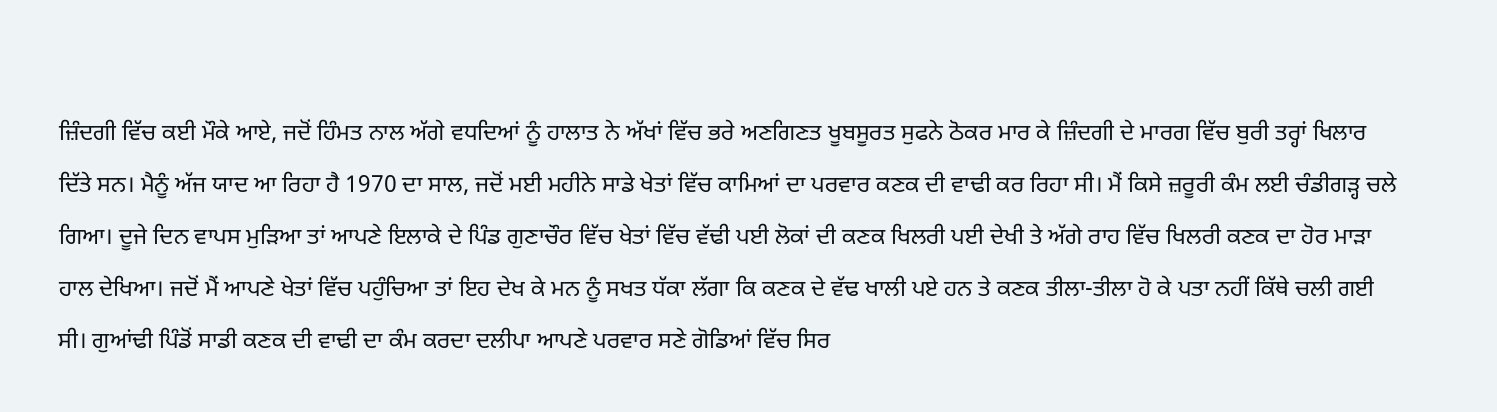ਜ਼ਿੰਦਗੀ ਵਿੱਚ ਕਈ ਮੌਕੇ ਆਏ, ਜਦੋਂ ਹਿੰਮਤ ਨਾਲ ਅੱਗੇ ਵਧਦਿਆਂ ਨੂੰ ਹਾਲਾਤ ਨੇ ਅੱਖਾਂ ਵਿੱਚ ਭਰੇ ਅਣਗਿਣਤ ਖੂਬਸੂਰਤ ਸੁਫਨੇ ਠੋਕਰ ਮਾਰ ਕੇ ਜ਼ਿੰਦਗੀ ਦੇ ਮਾਰਗ ਵਿੱਚ ਬੁਰੀ ਤਰ੍ਹਾਂ ਖਿਲਾਰ ਦਿੱਤੇ ਸਨ। ਮੈਨੂੰ ਅੱਜ ਯਾਦ ਆ ਰਿਹਾ ਹੈ 1970 ਦਾ ਸਾਲ, ਜਦੋਂ ਮਈ ਮਹੀਨੇ ਸਾਡੇ ਖੇਤਾਂ ਵਿੱਚ ਕਾਮਿਆਂ ਦਾ ਪਰਵਾਰ ਕਣਕ ਦੀ ਵਾਢੀ ਕਰ ਰਿਹਾ ਸੀ। ਮੈਂ ਕਿਸੇ ਜ਼ਰੂਰੀ ਕੰਮ ਲਈ ਚੰਡੀਗੜ੍ਹ ਚਲੇ ਗਿਆ। ਦੂਜੇ ਦਿਨ ਵਾਪਸ ਮੁੜਿਆ ਤਾਂ ਆਪਣੇ ਇਲਾਕੇ ਦੇ ਪਿੰਡ ਗੁਣਾਚੌਰ ਵਿੱਚ ਖੇਤਾਂ ਵਿੱਚ ਵੱਢੀ ਪਈ ਲੋਕਾਂ ਦੀ ਕਣਕ ਖਿਲਰੀ ਪਈ ਦੇਖੀ ਤੇ ਅੱਗੇ ਰਾਹ ਵਿੱਚ ਖਿਲਰੀ ਕਣਕ ਦਾ ਹੋਰ ਮਾੜਾ ਹਾਲ ਦੇਖਿਆ। ਜਦੋਂ ਮੈਂ ਆਪਣੇ ਖੇਤਾਂ ਵਿੱਚ ਪਹੁੰਚਿਆ ਤਾਂ ਇਹ ਦੇਖ ਕੇ ਮਨ ਨੂੰ ਸਖਤ ਧੱਕਾ ਲੱਗਾ ਕਿ ਕਣਕ ਦੇ ਵੱਢ ਖਾਲੀ ਪਏ ਹਨ ਤੇ ਕਣਕ ਤੀਲਾ-ਤੀਲਾ ਹੋ ਕੇ ਪਤਾ ਨਹੀਂ ਕਿੱਥੇ ਚਲੀ ਗਈ ਸੀ। ਗੁਆਂਢੀ ਪਿੰਡੋਂ ਸਾਡੀ ਕਣਕ ਦੀ ਵਾਢੀ ਦਾ ਕੰਮ ਕਰਦਾ ਦਲੀਪਾ ਆਪਣੇ ਪਰਵਾਰ ਸਣੇ ਗੋਡਿਆਂ ਵਿੱਚ ਸਿਰ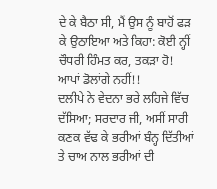ਦੇ ਕੇ ਬੈਠਾ ਸੀ, ਮੈਂ ਉਸ ਨੂੰ ਬਾਹੋਂ ਫੜ ਕੇ ਉਠਾਇਆ ਅਤੇ ਕਿਹਾ: ਕੋਈ ਨ੍ਹੀਂ ਚੌਧਰੀ ਹਿੰਮਤ ਕਰ, ਤਕੜਾ ਹੋ! ਆਪਾਂ ਡੋਲਾਂਗੇ ਨਹੀਂ!!
ਦਲੀਪੇ ਨੇ ਵੇਦਨਾ ਭਰੇ ਲਹਿਜੇ ਵਿੱਚ ਦੱਸਿਆ; ਸਰਦਾਰ ਜੀ, ਅਸੀਂ ਸਾਰੀ ਕਣਕ ਵੱਢ ਕੇ ਭਰੀਆਂ ਬੰਨ੍ਹ ਦਿੱਤੀਆਂ ਤੇ ਚਾਅ ਨਾਲ ਭਰੀਆਂ ਦੀ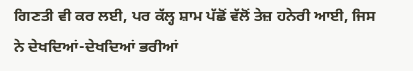ਗਿਣਤੀ ਵੀ ਕਰ ਲਈ, ਪਰ ਕੱਲ੍ਹ ਸ਼ਾਮ ਪੱਛੋਂ ਵੱਲੋਂ ਤੇਜ਼ ਹਨੇਰੀ ਆਈ, ਜਿਸ ਨੇ ਦੇਖਦਿਆਂ-ਦੇਖਦਿਆਂ ਭਰੀਆਂ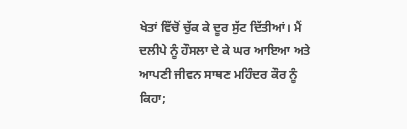ਖੇਤਾਂ ਵਿੱਚੋਂ ਚੁੱਕ ਕੇ ਦੂਰ ਸੁੱਟ ਦਿੱਤੀਆਂ। ਮੈਂ ਦਲੀਪੇ ਨੂੰ ਹੌਸਲਾ ਦੇ ਕੇ ਘਰ ਆਇਆ ਅਤੇ ਆਪਣੀ ਜੀਵਨ ਸਾਥਣ ਮਹਿੰਦਰ ਕੌਰ ਨੂੰ ਕਿਹਾ;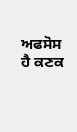ਅਫਸੋਸ ਹੈ ਕਣਕ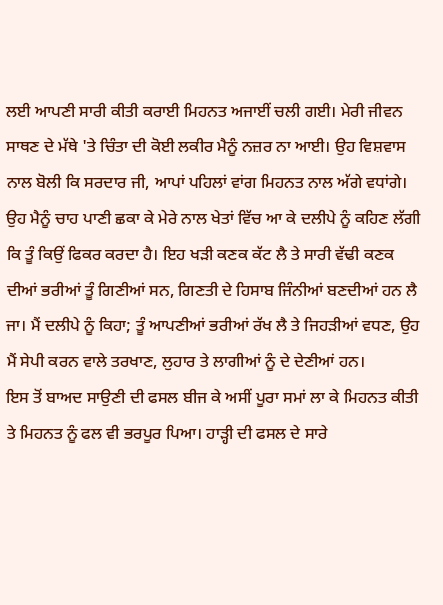ਲਈ ਆਪਣੀ ਸਾਰੀ ਕੀਤੀ ਕਰਾਈ ਮਿਹਨਤ ਅਜਾਈਂ ਚਲੀ ਗਈ। ਮੇਰੀ ਜੀਵਨ ਸਾਥਣ ਦੇ ਮੱਥੇ 'ਤੇ ਚਿੰਤਾ ਦੀ ਕੋਈ ਲਕੀਰ ਮੈਨੂੰ ਨਜ਼ਰ ਨਾ ਆਈ। ਉਹ ਵਿਸ਼ਵਾਸ ਨਾਲ ਬੋਲੀ ਕਿ ਸਰਦਾਰ ਜੀ, ਆਪਾਂ ਪਹਿਲਾਂ ਵਾਂਗ ਮਿਹਨਤ ਨਾਲ ਅੱਗੇ ਵਧਾਂਗੇ। ਉਹ ਮੈਨੂੰ ਚਾਹ ਪਾਣੀ ਛਕਾ ਕੇ ਮੇਰੇ ਨਾਲ ਖੇਤਾਂ ਵਿੱਚ ਆ ਕੇ ਦਲੀਪੇ ਨੂੰ ਕਹਿਣ ਲੱਗੀ ਕਿ ਤੂੰ ਕਿਉਂ ਫਿਕਰ ਕਰਦਾ ਹੈ। ਇਹ ਖੜੀ ਕਣਕ ਕੱਟ ਲੈ ਤੇ ਸਾਰੀ ਵੱਢੀ ਕਣਕ ਦੀਆਂ ਭਰੀਆਂ ਤੂੰ ਗਿਣੀਆਂ ਸਨ, ਗਿਣਤੀ ਦੇ ਹਿਸਾਬ ਜਿੰਨੀਆਂ ਬਣਦੀਆਂ ਹਨ ਲੈ ਜਾ। ਮੈਂ ਦਲੀਪੇ ਨੂੰ ਕਿਹਾ; ਤੂੰ ਆਪਣੀਆਂ ਭਰੀਆਂ ਰੱਖ ਲੈ ਤੇ ਜਿਹੜੀਆਂ ਵਧਣ, ਉਹ ਮੈਂ ਸੇਪੀ ਕਰਨ ਵਾਲੇ ਤਰਖਾਣ, ਲੁਹਾਰ ਤੇ ਲਾਗੀਆਂ ਨੂੰ ਦੇ ਦੇਣੀਆਂ ਹਨ।
ਇਸ ਤੋਂ ਬਾਅਦ ਸਾਉਣੀ ਦੀ ਫਸਲ ਬੀਜ ਕੇ ਅਸੀਂ ਪੂਰਾ ਸਮਾਂ ਲਾ ਕੇ ਮਿਹਨਤ ਕੀਤੀ ਤੇ ਮਿਹਨਤ ਨੂੰ ਫਲ ਵੀ ਭਰਪੂਰ ਪਿਆ। ਹਾੜ੍ਹੀ ਦੀ ਫਸਲ ਦੇ ਸਾਰੇ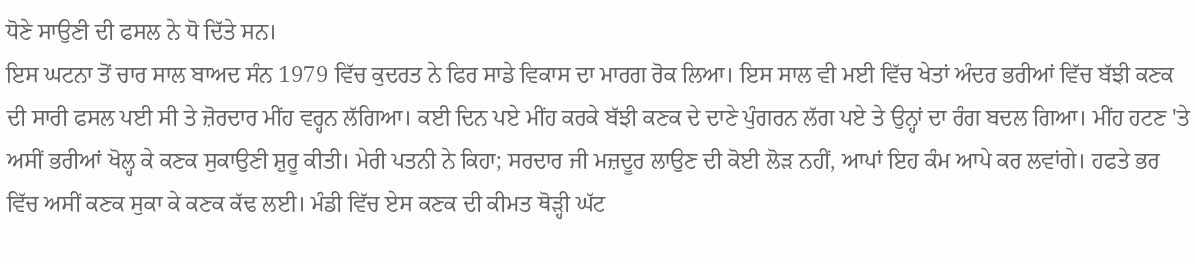ਧੋਣੇ ਸਾਉਣੀ ਦੀ ਫਸਲ ਨੇ ਧੋ ਦਿੱਤੇ ਸਨ।
ਇਸ ਘਟਨਾ ਤੋਂ ਚਾਰ ਸਾਲ ਬਾਅਦ ਸੰਨ 1979 ਵਿੱਚ ਕੁਦਰਤ ਨੇ ਫਿਰ ਸਾਡੇ ਵਿਕਾਸ ਦਾ ਮਾਰਗ ਰੋਕ ਲਿਆ। ਇਸ ਸਾਲ ਵੀ ਮਈ ਵਿੱਚ ਖੇਤਾਂ ਅੰਦਰ ਭਰੀਆਂ ਵਿੱਚ ਬੱਝੀ ਕਣਕ ਦੀ ਸਾਰੀ ਫਸਲ ਪਈ ਸੀ ਤੇ ਜ਼ੋਰਦਾਰ ਮੀਂਹ ਵਰ੍ਹਨ ਲੱਗਿਆ। ਕਈ ਦਿਨ ਪਏ ਮੀਂਹ ਕਰਕੇ ਬੱਝੀ ਕਣਕ ਦੇ ਦਾਣੇ ਪੁੰਗਰਨ ਲੱਗ ਪਏ ਤੇ ਉਨ੍ਹਾਂ ਦਾ ਰੰਗ ਬਦਲ ਗਿਆ। ਮੀਂਹ ਹਟਣ 'ਤੇ ਅਸੀਂ ਭਰੀਆਂ ਖੋਲ੍ਹ ਕੇ ਕਣਕ ਸੁਕਾਉਣੀ ਸ਼ੁਰੂ ਕੀਤੀ। ਮੇਰੀ ਪਤਨੀ ਨੇ ਕਿਹਾ; ਸਰਦਾਰ ਜੀ ਮਜ਼ਦੂਰ ਲਾਉਣ ਦੀ ਕੋਈ ਲੋੜ ਨਹੀਂ, ਆਪਾਂ ਇਹ ਕੰਮ ਆਪੇ ਕਰ ਲਵਾਂਗੇ। ਹਫਤੇ ਭਰ ਵਿੱਚ ਅਸੀਂ ਕਣਕ ਸੁਕਾ ਕੇ ਕਣਕ ਕੱਢ ਲਈ। ਮੰਡੀ ਵਿੱਚ ਏਸ ਕਣਕ ਦੀ ਕੀਮਤ ਥੋੜ੍ਹੀ ਘੱਟ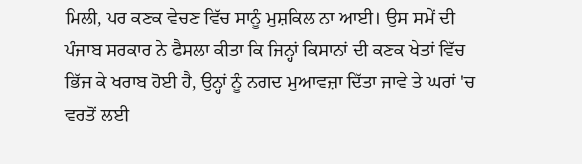ਮਿਲੀ, ਪਰ ਕਣਕ ਵੇਚਣ ਵਿੱਚ ਸਾਨੂੰ ਮੁਸ਼ਕਿਲ ਨਾ ਆਈ। ਉਸ ਸਮੇਂ ਦੀ ਪੰਜਾਬ ਸਰਕਾਰ ਨੇ ਫੈਸਲਾ ਕੀਤਾ ਕਿ ਜਿਨ੍ਹਾਂ ਕਿਸਾਨਾਂ ਦੀ ਕਣਕ ਖੇਤਾਂ ਵਿੱਚ ਭਿੱਜ ਕੇ ਖਰਾਬ ਹੋਈ ਹੈ, ਉਨ੍ਹਾਂ ਨੂੰ ਨਗਦ ਮੁਆਵਜ਼ਾ ਦਿੱਤਾ ਜਾਵੇ ਤੇ ਘਰਾਂ 'ਚ ਵਰਤੋਂ ਲਈ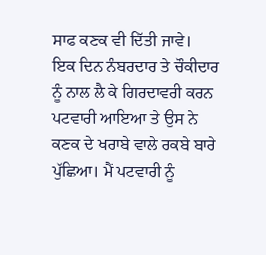ਸਾਫ ਕਣਕ ਵੀ ਦਿੱਤੀ ਜਾਵੇ।
ਇਕ ਦਿਨ ਨੰਬਰਦਾਰ ਤੇ ਚੌਕੀਦਾਰ ਨੂੰ ਨਾਲ ਲੈ ਕੇ ਗਿਰਦਾਵਰੀ ਕਰਨ ਪਟਵਾਰੀ ਆਇਆ ਤੇ ਉਸ ਨੇ ਕਣਕ ਦੇ ਖਰਾਬੇ ਵਾਲੇ ਰਕਬੇ ਬਾਰੇ ਪੁੱਛਿਆ। ਮੈਂ ਪਟਵਾਰੀ ਨੂੰ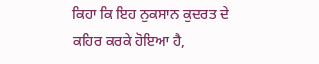ਕਿਹਾ ਕਿ ਇਹ ਨੁਕਸਾਨ ਕੁਦਰਤ ਦੇ ਕਹਿਰ ਕਰਕੇ ਹੋਇਆ ਹੈ,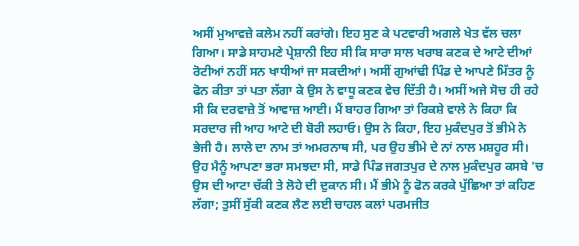ਅਸੀਂ ਮੁਆਵਜ਼ੇ ਕਲੇਮ ਨਹੀਂ ਕਰਾਂਗੇ। ਇਹ ਸੁਣ ਕੇ ਪਟਵਾਰੀ ਅਗਲੇ ਖੇਤ ਵੱਲ ਚਲਾ ਗਿਆ। ਸਾਡੇ ਸਾਹਮਣੇ ਪ੍ਰੇਸ਼ਾਨੀ ਇਹ ਸੀ ਕਿ ਸਾਰਾ ਸਾਲ ਖਰਾਬ ਕਣਕ ਦੇ ਆਟੇ ਦੀਆਂ ਰੋਟੀਆਂ ਨਹੀਂ ਸਨ ਖਾਧੀਆਂ ਜਾ ਸਕਦੀਆਂ। ਅਸੀਂ ਗੁਆਂਢੀ ਪਿੰਡ ਦੇ ਆਪਣੇ ਮਿੱਤਰ ਨੂੰ ਫੋਨ ਕੀਤਾ ਤਾਂ ਪਤਾ ਲੱਗਾ ਕੇ ਉਸ ਨੇ ਵਾਧੂ ਕਣਕ ਵੇਚ ਦਿੱਤੀ ਹੈ। ਅਸੀਂ ਅਜੇ ਸੋਚ ਹੀ ਰਹੇ ਸੀ ਕਿ ਦਰਵਾਜ਼ੇ ਤੋਂ ਆਵਾਜ਼ ਆਈ। ਮੈਂ ਬਾਹਰ ਗਿਆ ਤਾਂ ਰਿਕਸ਼ੇ ਵਾਲੇ ਨੇ ਕਿਹਾ ਕਿ ਸਰਦਾਰ ਜੀ ਆਹ ਆਟੇ ਦੀ ਬੋਰੀ ਲਹਾਓ। ਉਸ ਨੇ ਕਿਹਾ, ਇਹ ਮੁਕੰਦਪੁਰ ਤੋਂ ਭੀਮੇ ਨੇ ਭੇਜੀ ਹੈ। ਲਾਲੇ ਦਾ ਨਾਮ ਤਾਂ ਅਮਰਨਾਥ ਸੀ, ਪਰ ਉਹ ਭੀਮੇ ਦੇ ਨਾਂ ਨਾਲ ਮਸ਼ਹੂਰ ਸੀ। ਉਹ ਮੈਨੂੰ ਆਪਣਾ ਭਰਾ ਸਮਝਦਾ ਸੀ, ਸਾਡੇ ਪਿੰਡ ਜਗਤਪੁਰ ਦੇ ਨਾਲ ਮੁਕੰਦਪੁਰ ਕਸਬੇ 'ਚ ਉਸ ਦੀ ਆਟਾ ਚੱਕੀ ਤੇ ਲੋਹੇ ਦੀ ਦੁਕਾਨ ਸੀ। ਮੈਂ ਭੀਮੇ ਨੂੰ ਫੋਨ ਕਰਕੇ ਪੁੱਛਿਆ ਤਾਂ ਕਹਿਣ ਲੱਗਾ; ਤੁਸੀਂ ਸੁੱਕੀ ਕਣਕ ਲੈਣ ਲਈ ਚਾਹਲ ਕਲਾਂ ਪਰਮਜੀਤ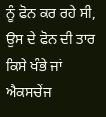ਨੂੰ ਫੋਨ ਕਰ ਰਹੇ ਸੀ, ਉਸ ਦੇ ਫੋਨ ਦੀ ਤਾਰ ਕਿਸੇ ਖੰਭੇ ਜਾਂ ਐਕਸਚੇਂਜ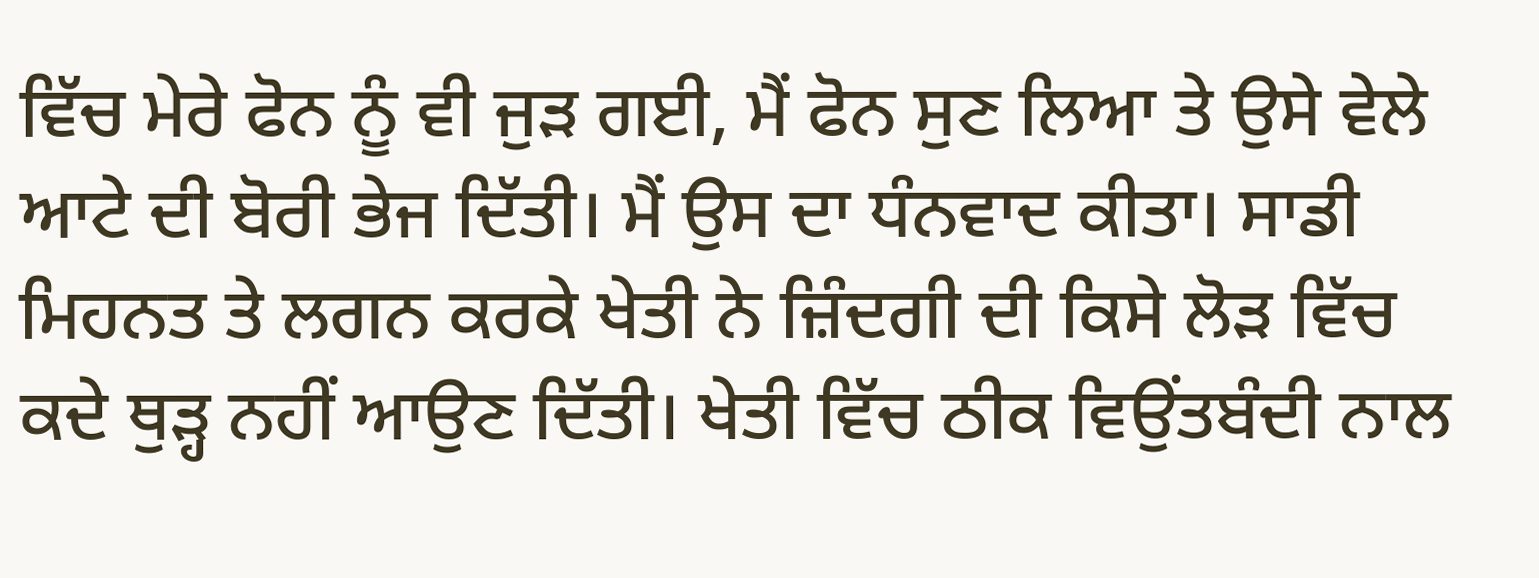ਵਿੱਚ ਮੇਰੇ ਫੋਨ ਨੂੰ ਵੀ ਜੁੜ ਗਈ, ਮੈਂ ਫੋਨ ਸੁਣ ਲਿਆ ਤੇ ਉਸੇ ਵੇਲੇ ਆਟੇ ਦੀ ਬੋਰੀ ਭੇਜ ਦਿੱਤੀ। ਮੈਂ ਉਸ ਦਾ ਧੰਨਵਾਦ ਕੀਤਾ। ਸਾਡੀ ਮਿਹਨਤ ਤੇ ਲਗਨ ਕਰਕੇ ਖੇਤੀ ਨੇ ਜ਼ਿੰਦਗੀ ਦੀ ਕਿਸੇ ਲੋੜ ਵਿੱਚ ਕਦੇ ਥੁੜ੍ਹ ਨਹੀਂ ਆਉਣ ਦਿੱਤੀ। ਖੇਤੀ ਵਿੱਚ ਠੀਕ ਵਿਉਂਤਬੰਦੀ ਨਾਲ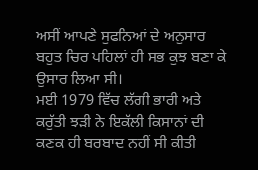ਅਸੀਂ ਆਪਣੇ ਸੁਫਨਿਆਂ ਦੇ ਅਨੁਸਾਰ ਬਹੁਤ ਚਿਰ ਪਹਿਲਾਂ ਹੀ ਸਭ ਕੁਝ ਬਣਾ ਕੇ ਉਸਾਰ ਲਿਆ ਸੀ।
ਮਈ 1979 ਵਿੱਚ ਲੱਗੀ ਭਾਰੀ ਅਤੇ ਕਰੁੱਤੀ ਝੜੀ ਨੇ ਇਕੱਲੀ ਕਿਸਾਨਾਂ ਦੀ ਕਣਕ ਹੀ ਬਰਬਾਦ ਨਹੀਂ ਸੀ ਕੀਤੀ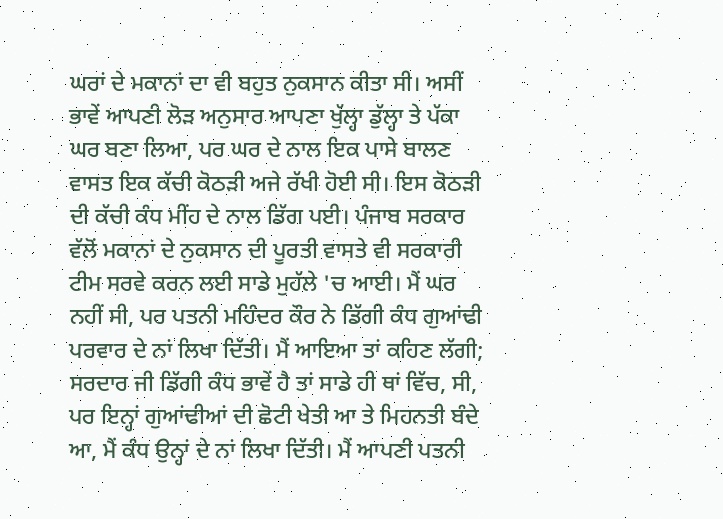ਘਰਾਂ ਦੇ ਮਕਾਨਾਂ ਦਾ ਵੀ ਬਹੁਤ ਨੁਕਸਾਨ ਕੀਤਾ ਸੀ। ਅਸੀਂ ਭਾਵੇਂ ਆਪਣੀ ਲੋੜ ਅਨੁਸਾਰ ਆਪਣਾ ਖੁੱਲ੍ਹਾ ਡੁੱਲ੍ਹਾ ਤੇ ਪੱਕਾ ਘਰ ਬਣਾ ਲਿਆ, ਪਰ ਘਰ ਦੇ ਨਾਲ ਇਕ ਪਾਸੇ ਬਾਲਣ ਵਾਸਤ ਇਕ ਕੱਚੀ ਕੋਠੜੀ ਅਜੇ ਰੱਖੀ ਹੋਈ ਸੀ। ਇਸ ਕੋਠੜੀ ਦੀ ਕੱਚੀ ਕੰਧ ਮੀਂਹ ਦੇ ਨਾਲ ਡਿੱਗ ਪਈ। ਪੰਜਾਬ ਸਰਕਾਰ ਵੱਲੋਂ ਮਕਾਨਾਂ ਦੇ ਨੁਕਸਾਨ ਦੀ ਪੂਰਤੀ ਵਾਸਤੇ ਵੀ ਸਰਕਾਰੀ ਟੀਮ ਸਰਵੇ ਕਰਨ ਲਈ ਸਾਡੇ ਮੁਹੱਲੇ 'ਚ ਆਈ। ਮੈਂ ਘਰ ਨਹੀਂ ਸੀ, ਪਰ ਪਤਨੀ ਮਹਿੰਦਰ ਕੌਰ ਨੇ ਡਿੱਗੀ ਕੰਧ ਗੁਆਂਢੀ ਪਰਵਾਰ ਦੇ ਨਾਂ ਲਿਖਾ ਦਿੱਤੀ। ਮੈਂ ਆਇਆ ਤਾਂ ਕਹਿਣ ਲੱਗੀ; ਸਰਦਾਰ ਜੀ ਡਿੱਗੀ ਕੰਧ ਭਾਵੇਂ ਹੈ ਤਾਂ ਸਾਡੇ ਹੀ ਥਾਂ ਵਿੱਚ, ਸੀ, ਪਰ ਇਨ੍ਹਾਂ ਗੁਆਂਢੀਆਂ ਦੀ ਛੋਟੀ ਖੇਤੀ ਆ ਤੇ ਮਿਹਨਤੀ ਬੰਦੇ ਆ, ਮੈਂ ਕੰਧ ਉਨ੍ਹਾਂ ਦੇ ਨਾਂ ਲਿਖਾ ਦਿੱਤੀ। ਮੈਂ ਆਪਣੀ ਪਤਨੀ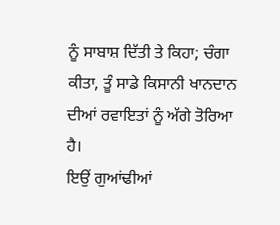ਨੂੰ ਸਾਬਾਸ਼ ਦਿੱਤੀ ਤੇ ਕਿਹਾ; ਚੰਗਾ ਕੀਤਾ, ਤੂੰ ਸਾਡੇ ਕਿਸਾਨੀ ਖਾਨਦਾਨ ਦੀਆਂ ਰਵਾਇਤਾਂ ਨੂੰ ਅੱਗੇ ਤੋਰਿਆ ਹੈ।
ਇਉਂ ਗੁਆਂਢੀਆਂ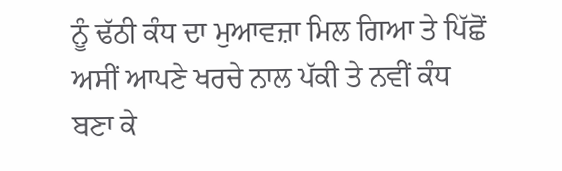ਨੂੰ ਢੱਠੀ ਕੰਧ ਦਾ ਮੁਆਵਜ਼ਾ ਮਿਲ ਗਿਆ ਤੇ ਪਿੱਛੋਂ ਅਸੀਂ ਆਪਣੇ ਖਰਚੇ ਨਾਲ ਪੱਕੀ ਤੇ ਨਵੀਂ ਕੰਧ ਬਣਾ ਕੇ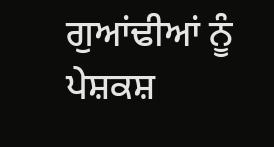ਗੁਆਂਢੀਆਂ ਨੂੰ ਪੇਸ਼ਕਸ਼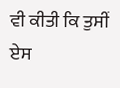ਵੀ ਕੀਤੀ ਕਿ ਤੁਸੀਂ ਏਸ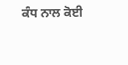ਕੰਧ ਨਾਲ ਕੋਈ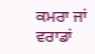ਕਮਰਾ ਜਾਂ ਵਰਾਡਾਂ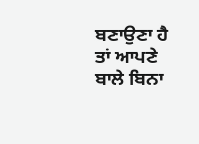ਬਣਾਉਣਾ ਹੈ ਤਾਂ ਆਪਣੇ ਬਾਲੇ ਬਿਨਾ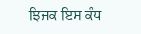ਝਿਜਕ ਇਸ ਕੰਧ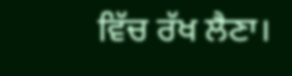ਵਿੱਚ ਰੱਖ ਲੈਣਾ।